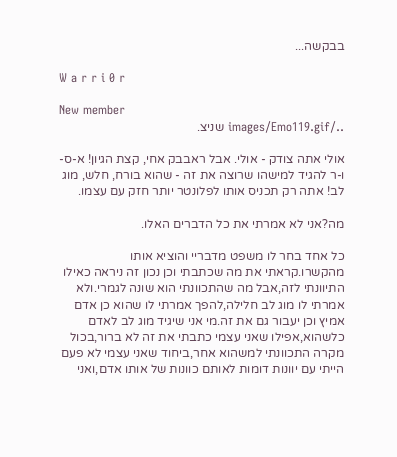בבקשה...

W a r r i 0 r

New member
../images/Emo119.gif שניצ.

אולי אתה צודק - אולי. אבל ראבבק אחי, קצת הגיון! א-ס-ו-ר להגיד למישהו שרוצה את זה - שהוא בורח, חלש, מוג לב! אתה רק תכניס אותו לפלונטר יותר חזק עם עצמו.

מה?אני לא אמרתי את כל הדברים האלו.

כל אחד בחר לו משפט מדבריי והוציא אותו מהקשרו.קראתי את מה שכתבתי וכן נכון זה ניראה כאילו התיוונתי לזה,אבל מה שהתכוונתי הוא שונה לגמרי.ולא אמרתי לו מוג לב חלילה,להפך אמרתי לו שהוא כן אדם אמיץ וכן יעבור גם את זה.מי אני שיגיד מוג לב לאדם כלשהוא,אפילו שאני עצמי כתבתי את זה לא ברור,בכול מקרה התכוונתי למשהוא אחר,ביחוד שאני עצמי לא פעם הייתי עם יוונות דומות לאותם כוונות של אותו אדם,ואני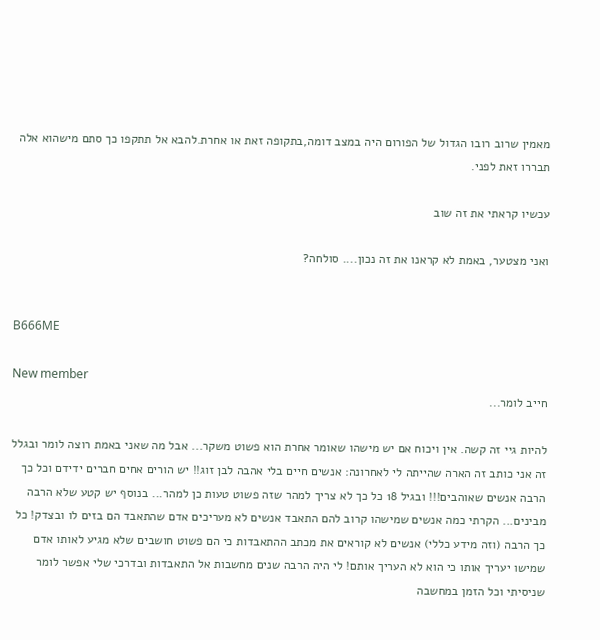מאמין שרוב רובו הגדול של הפורום היה במצב דומה,בתקופה זאת או אחרת.להבא אל תתקפו כך סתם מישהוא אלה תבררו זאת לפני.

עכשיו קראתי את זה שוב

ואני מצטער, באמת לא קראנו את זה נכון.... סולחה?


B666ME

New member
חייב לומר...

להיות גיי זה קשה. אין ויכוח אם יש מישהו שאומר אחרת הוא פשוט משקר... אבל מה שאני באמת רוצה לומר ובגלל זה אני כותב זה הארה שהייתה לי לאחרונה: אנשים חיים בלי אהבה לבן זוג!! יש הורים אחים חברים ידידם וכל כך הרבה אנשים שאוהבים!!! ובגיל 18 כל כך לא צריך למהר שזה פשוט טעות כן למהר... בנוסף יש קטע שלא הרבה מבינים... הקרתי כמה אנשים שמישהו קרוב להם התאבד אנשים לא מעריכים אדם שהתאבד הם בזים לו ובצדק! כל כך הרבה (וזה מידע כללי) אנשים לא קוראים את מכתב ההתאבדות כי הם פשוט חושבים שלא מגיע לאותו אדם שמישו יעריך אותו כי הוא לא העריך אותם! לי היה הרבה שנים מחשבות אל התאבדות ובדרכי שלי אפשר לומר שניסיתי וכל הזמן במחשבה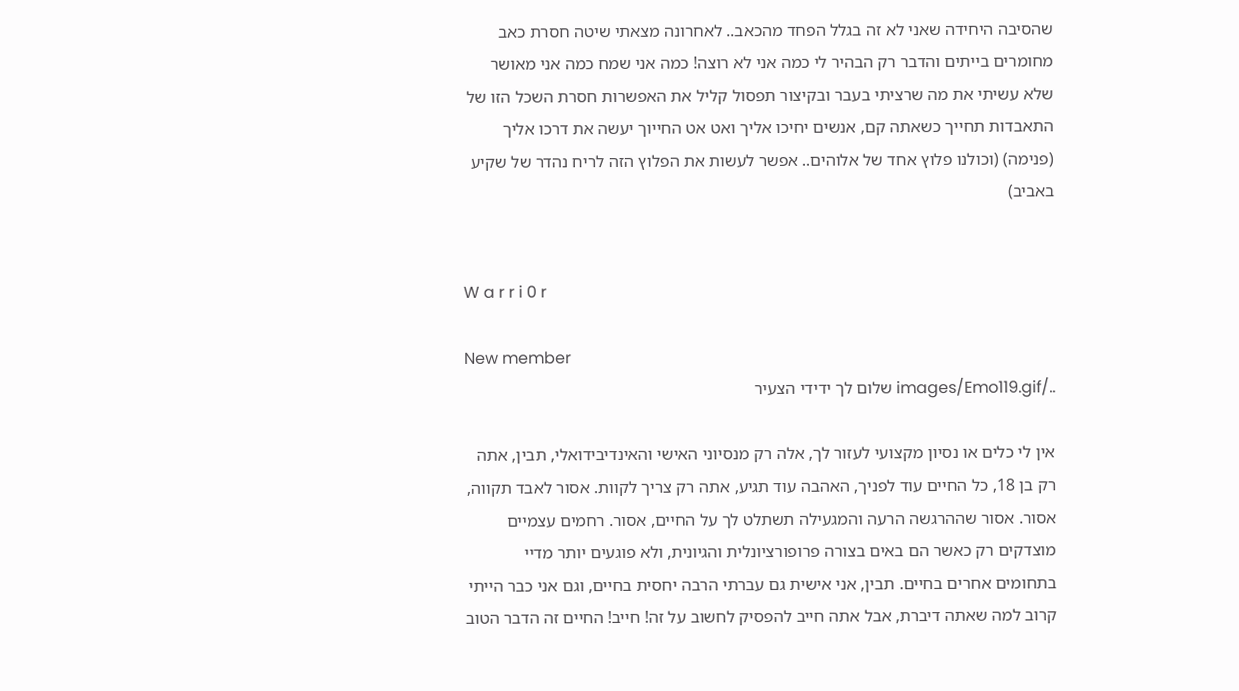שהסיבה היחידה שאני לא זה בגלל הפחד מהכאב.. לאחרונה מצאתי שיטה חסרת כאב מחומרים בייתים והדבר רק הבהיר לי כמה אני לא רוצה! כמה אני שמח כמה אני מאושר שלא עשיתי את מה שרציתי בעבר ובקיצור תפסול קליל את האפשרות חסרת השכל הזו של התאבדות תחייך כשאתה קם, אנשים יחיכו אליך ואט אט החייוך יעשה את דרכו אליך (פנימה) (וכולנו פלוץ אחד של אלוהים.. אפשר לעשות את הפלוץ הזה לריח נהדר של שקיע באביב)


W a r r i 0 r

New member
../images/Emo119.gif שלום לך ידידי הצעיר

אין לי כלים או נסיון מקצועי לעזור לך, אלה רק מנסיוני האישי והאינדיבידואלי, תבין, אתה רק בן 18, כל החיים עוד לפניך, האהבה עוד תגיע, אתה רק צריך לקוות. אסור לאבד תקווה, אסור. אסור שההרגשה הרעה והמגעילה תשתלט לך על החיים, אסור. רחמים עצמיים מוצדקים רק כאשר הם באים בצורה פרופורציונלית והגיונית, ולא פוגעים יותר מדיי בתחומים אחרים בחיים. תבין, אני אישית גם עברתי הרבה יחסית בחיים, וגם אני כבר הייתי קרוב למה שאתה דיברת, אבל אתה חייב להפסיק לחשוב על זה! חייב! החיים זה הדבר הטוב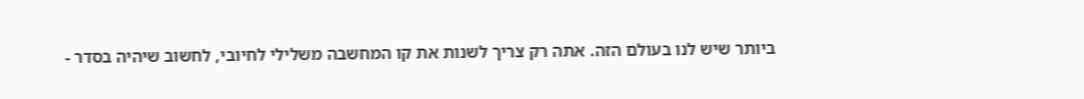ביותר שיש לנו בעולם הזה. אתה רק צריך לשנות את קו המחשבה משלילי לחיובי, לחשוב שיהיה בסדר -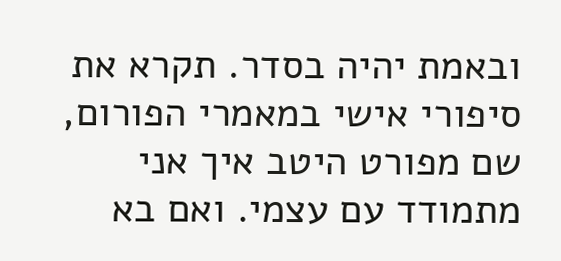ובאמת יהיה בסדר. תקרא את סיפורי אישי במאמרי הפורום, שם מפורט היטב איך אני מתמודד עם עצמי. ואם בא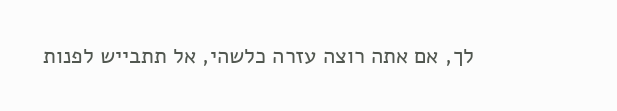לך, אם אתה רוצה עזרה כלשהי, אל תתבייש לפנות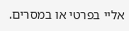אליי בפרטי או במסרים.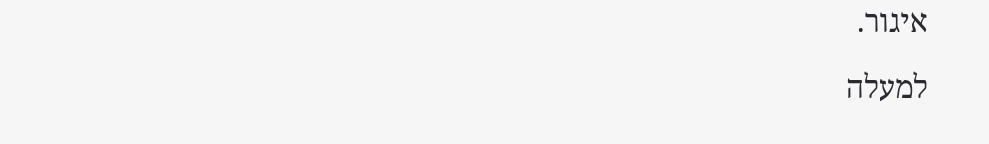איגור.

למעלה